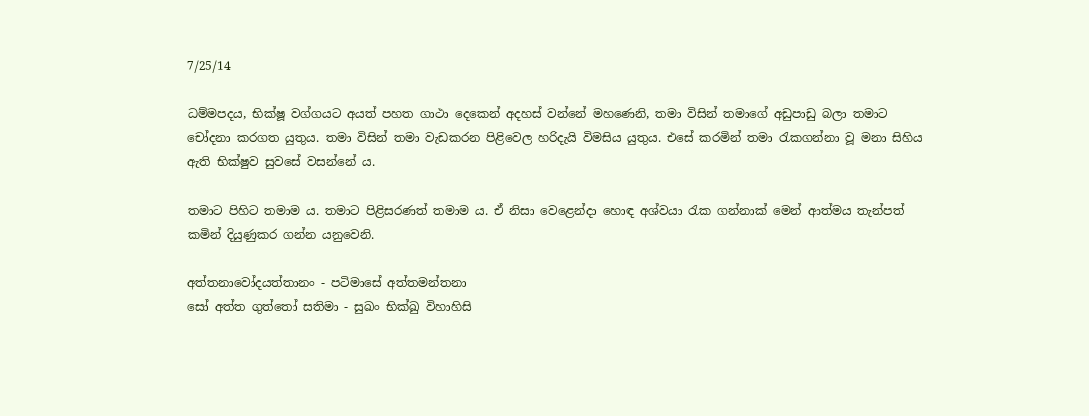7/25/14

ධම්මපදය, භික්ෂූ වග්ගයට අයත් පහත ගාථා දෙකෙන් අදහස් වන්නේ මහණෙනි, තමා විසින් තමාගේ අඩුපාඩු බලා තමාට චෝදනා කරගත යුතුය. තමා විසින් තමා වැඩකරන පිළිවෙල හරිදැයි විමසිය යුතුය. එසේ කරමින් තමා රැකගන්නා වූ මනා සිහිය ඇති භික්ෂුව සුවසේ වසන්නේ ය.

තමාට පිහිට තමාම ය. තමාට පිළිසරණත් තමාම ය. ඒ නිසා වෙළෙන්දා හොඳ අශ්වයා රැක ගන්නාක් මෙන් ආත්මය තැන්පත් කමින් දියුණුකර ගන්න යනුවෙනි.

අත්තනාවෝදයත්තානං - පටිමාසේ අත්තමන්තනා
සෝ අත්ත ගුත්තෝ සතිමා - සුඛං භික්ඛු විහාහිසි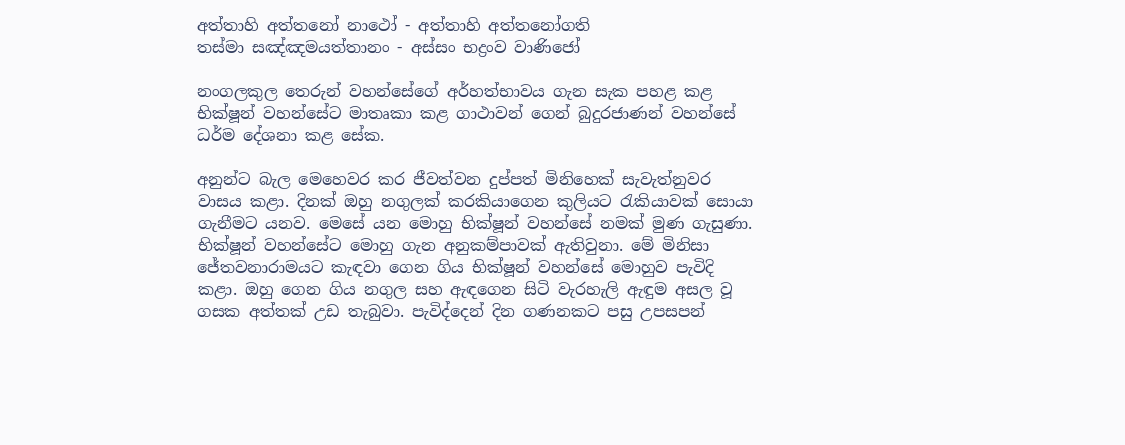අත්තාහි අත්තනෝ නාථෝ - අත්තාහි අත්තනෝගති
තස්මා සඤ්ඤමයත්තානං - අස්සං භද්‍රංව වාණිජෝ

නංගලකුල තෙරුන් වහන්සේගේ අර්හත්භාවය ගැන සැක පහළ කළ භික්ෂූන් වහන්සේට මාතෘකා කළ ගාථාවන් ගෙන් බුදුරජාණන් වහන්සේ ධර්ම දේශනා කළ සේක.

අනුන්ට බැල මෙහෙවර කර ජීවත්වන දුප්පත් මිනිහෙක් සැවැත්නුවර වාසය කළා. දිනක් ඔහු නගුලක් කරකියාගෙන කුලියට රැකියාවක් සොයා ගැනීමට යනව. මෙසේ යන මොහු භික්ෂූන් වහන්සේ නමක් මුණ ගැසුණා. භික්ෂූන් වහන්සේට මොහු ගැන අනුකම්පාවක් ඇතිවුනා. මේ මිනිසා ජේතවනාරාමයට කැඳවා ගෙන ගිය භික්ෂූන් වහන්සේ මොහුව පැවිදි කළා. ඔහු ගෙන ගිය නගුල සහ ඇඳගෙන සිටි වැරහැලි ඇඳුම අසල වූ ගසක අත්තක් උඩ තැබුවා. පැවිද්දෙන් දින ගණනකට පසු උපසපන්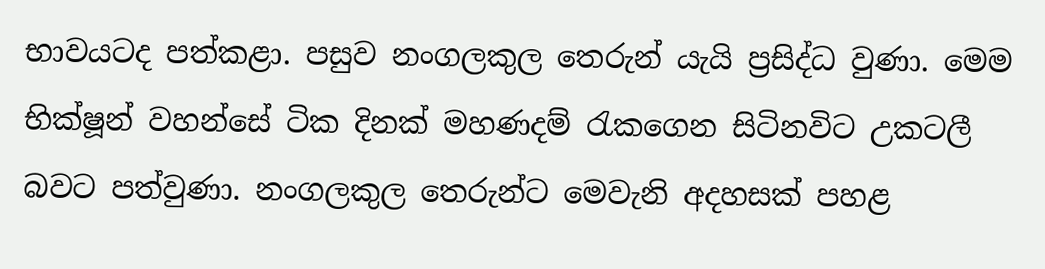භාවයටද පත්කළා. පසුව නංගලකුල තෙරුන් යැයි ප්‍රසිද්ධ වුණා. මෙම භික්ෂූන් වහන්සේ ටික දිනක් මහණදම් රැකගෙන සිටිනවිට උකටලී බවට පත්වුණා. නංගලකුල තෙරුන්ට මෙවැනි අදහසක් පහළ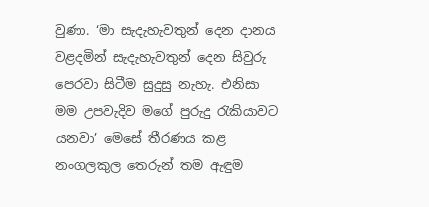වුණා. ‘මා සැදැහැවතුන් දෙන දානය වළදමින් සැදැහැවතුන් දෙන සිවුරු පෙරවා සිටීම සුදුසු නැහැ. එනිසා මම උපවැදිව මගේ පුරුදු රැකියාවට යනවා’ මෙසේ තීරණය කළ නංගලකුල තෙරුන් තම ඇඳුම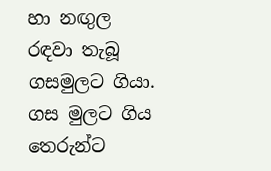හා නඟුල රඳවා තැබූ ගසමුලට ගියා. ගස මුලට ගිය තෙරුන්ට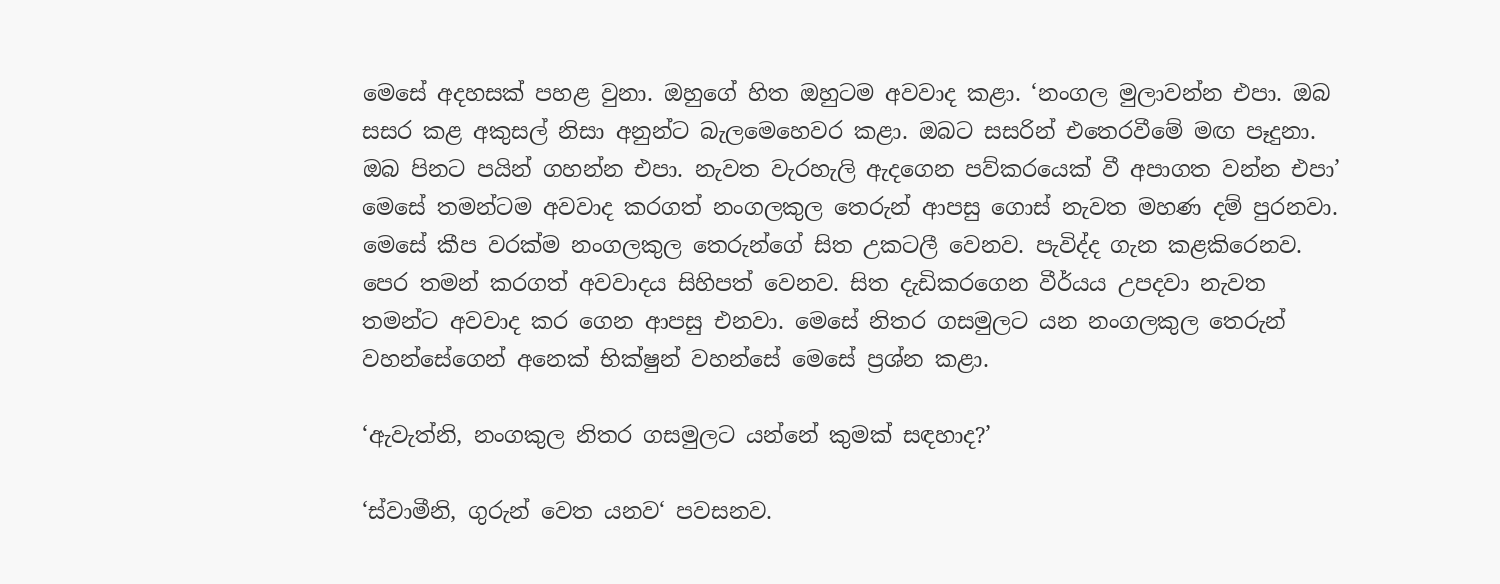මෙසේ අදහසක් පහළ වුනා. ඔහුගේ හිත ඔහුටම අවවාද කළා. ‘නංගල මුලාවන්න එපා. ඔබ සසර කළ අකුසල් නිසා අනුන්ට බැලමෙහෙවර කළා. ඔබට සසරින් එතෙරවීමේ මඟ පෑදුනා. ඔබ පිනට පයින් ගහන්න එපා. නැවත වැරහැලි ඇදගෙන පව්කරයෙක් වී අපාගත වන්න එපා’ මෙසේ තමන්ටම අවවාද කරගත් නංගලකුල තෙරුන් ආපසු ගොස් නැවත මහණ දම් පුරනවා. මෙසේ කීප වරක්ම නංගලකුල තෙරුන්ගේ සිත උකටලී වෙනව. පැවිද්ද ගැන කළකිරෙනව. පෙර තමන් කරගත් අවවාදය සිහිපත් වෙනව. සිත දැඩිකරගෙන වීර්යය උපදවා නැවත තමන්ට අවවාද කර ගෙන ආපසු එනවා. මෙසේ නිතර ගසමුලට යන නංගලකුල තෙරුන් වහන්සේගෙන් අනෙක් භික්ෂුන් වහන්සේ මෙසේ ප්‍රශ්න කළා.

‘ඇවැත්නි, නංගකුල නිතර ගසමුලට යන්නේ කුමක් සඳහාද?’

‘ස්වාමීනි, ගුරුන් වෙත යනව‘ පවසනව.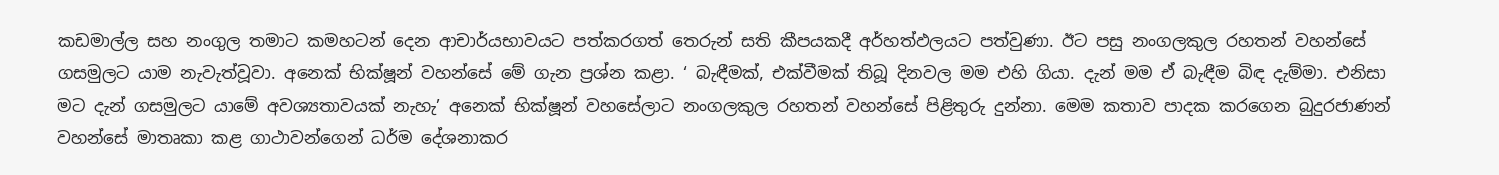කඩමාල්ල සහ නංගුල තමාට කමහටන් දෙන ආචාර්යභාවයට පත්කරගත් තෙරුන් සති කීපයකදී අර්හත්ඵලයට පත්වුණා. ඊට පසු නංගලකුල රහතන් වහන්සේ ගසමුලට යාම නැවැත්වූවා. අනෙක් භික්ෂූන් වහන්සේ මේ ගැන ප්‍රශ්න කළා. ‘ බැඳීමක්, එක්වීමක් තිබූ දිනවල මම එහි ගියා. දැන් මම ඒ බැඳීම බිඳ දැම්මා. එනිසා මට දැන් ගසමුලට යාමේ අවශ්‍යතාවයක් නැහැ’ අනෙක් භික්ෂූන් වහසේලාට නංගලකුල රහතන් වහන්සේ පිළිතුරු දුන්නා. මෙම කතාව පාදක කරගෙන බුදුරජාණන් වහන්සේ මාතෘකා කළ ගාථාවන්ගෙන් ධර්ම දේශනාකර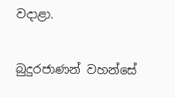වදාළා.

බුදුරජාණන් වහන්සේ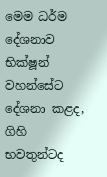මෙම ධර්ම දේශනාව භික්ෂූන් වහන්සේට දේශනා කළද, ගිහි භවතුන්ටද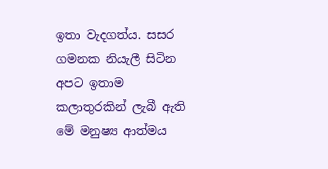ඉතා වැදගත්ය. සසර ගමනක නියැලී සිටින අපට ඉතාම කලාතුරකින් ලැබී ඇති මේ මනුෂ්‍ය ආත්මය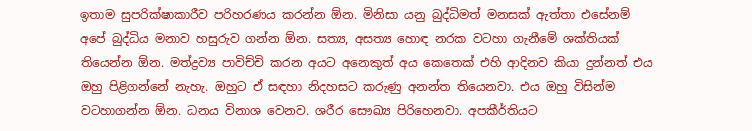ඉතාම සුපරික්ෂාකාරීව පරිහරණය කරන්න ඕන. මිනිසා යනු බුද්ධිමත් මනසක් ඇත්තා එසේනම් අපේ බුද්ධිය මනාව හසුරුව ගන්න ඕන. සත්‍ය, අසත්‍ය හොඳ නරක වටහා ගැනීමේ ශක්තියක් තියෙන්න ඕන. මත්ද්‍රව්‍ය පාවිච්චි කරන අයට අනෙකුත් අය කෙතෙක් එහි ආදිනව කියා දුන්නත් එය ඔහු පිළිගන්නේ නැහැ. ඔහුට ඒ සඳහා නිදහසට කරුණු අනන්ත තියෙනවා. එය ඔහු විසින්ම වටහාගන්න ඕන. ධනය විනාශ වෙනව. ශරීර සෞඛ්‍ය පිරිහෙනවා. අපකීර්තියට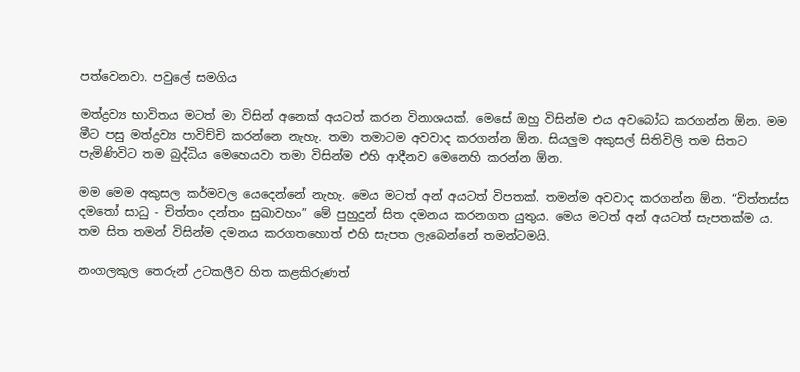පත්වෙනවා. පවුලේ සමගිය

මත්ද්‍රව්‍ය භාවිතය මටත් මා විසින් අනෙක් අයටත් කරන විනාශයක්. මෙසේ ඔහු විසින්ම එය අවබෝධ කරගන්න ඕන. මම මීට පසු මත්ද්‍රව්‍ය පාවිච්චි කරන්නෙ නැහැ. තමා තමාටම අවවාද කරගන්න ඕන. සියලුම අකුසල් සිතිවිලි තම සිතට පැමිණිවිට තම බුද්ධිය මෙහෙයවා තමා විසින්ම එහි ආදීනව මෙනෙහි කරන්න ඕන.

මම මෙම අකුසල කර්මවල යෙදෙන්නේ නැහැ. මෙය මටත් අන් අයටත් විපතක්. තමන්ම අවවාද කරගන්න ඕන. “චිත්තස්ස දමතෝ සාධු - චිත්තං දන්තං සුඛාවහං” මේ පුහුදුන් සිත දමනය කරනගත යුතුය. මෙය මටත් අන් අයටත් සැපතක්ම ය. තම සිත තමන් විසින්ම දමනය කරගතහොත් එහි සැපත ලැබෙන්නේ තමන්ටමයි.

නංගලකුල තෙරුන් උටකලීව හිත කළකිරුණත්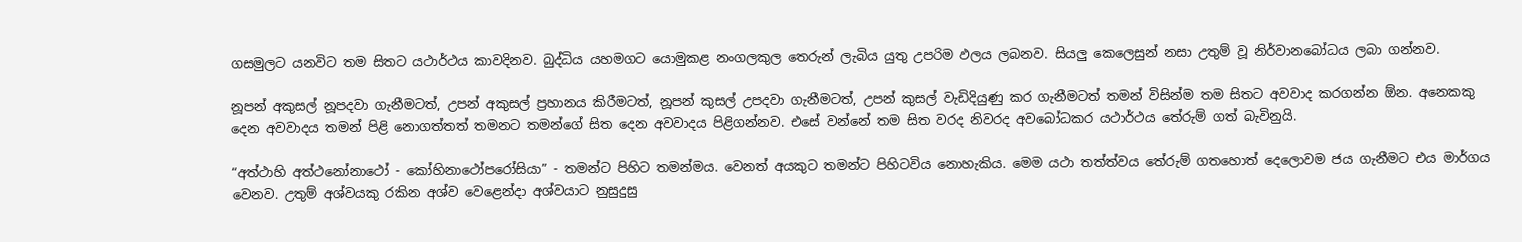ගසමුලට යනවිට තම සිතට යථාර්ථය කාවදිනව. බුද්ධිය යහමගට යොමුකළ නංගලකුල තෙරුන් ලැබිය යුතු උපරිම ඵලය ලබනව. සියලු කෙලෙසුන් නසා උතුම් වූ නිර්වානබෝධය ලබා ගන්නව.

නූපන් අකුසල් නූපදවා ගැනීමටත්, උපන් අකුසල් ප්‍රහානය කිරීමටත්, නූපන් කුසල් උපදවා ගැනීමටත්, උපන් කුසල් වැඩිදියුණු කර ගැනීමටත් තමන් විසින්ම තම සිතට අවවාද කරගන්න ඕන. අනෙකකු දෙන අවවාදය තමන් පිළි නොගත්තත් තමනට තමන්ගේ සිත දෙන අවවාදය පිළිගන්නව. එසේ වන්නේ තම සිත වරද නිවරද අවබෝධකර යථාර්ථය තේරුම් ගත් බැවිනුයි.

“අත්ථාහි අත්ථනෝනාථෝ - කෝහිනාථෝපරෝසියා” - තමන්ට පිහිට තමන්මය. වෙනත් අයකුට තමන්ට පිහිටවිය නොහැකිය. මෙම යථා තත්ත්වය තේරුම් ගතහොත් දෙලොවම ජය ගැනීමට එය මාර්ගය වෙනව. උතුම් අශ්වයකු රකින අශ්ව වෙළෙන්දා අශ්වයාට නුසුදුසු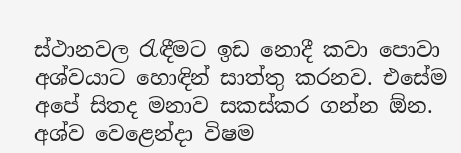ස්ථානවල රැඳීමට ඉඩ නොදී කවා පොවා අශ්වයාට හොඳින් සාත්තු කරනව. එසේම අපේ සිතද මනාව සකස්කර ගන්න ඕන. අශ්ව වෙළෙන්දා විෂම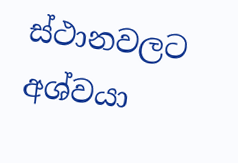ස්ථානවලට අශ්වයා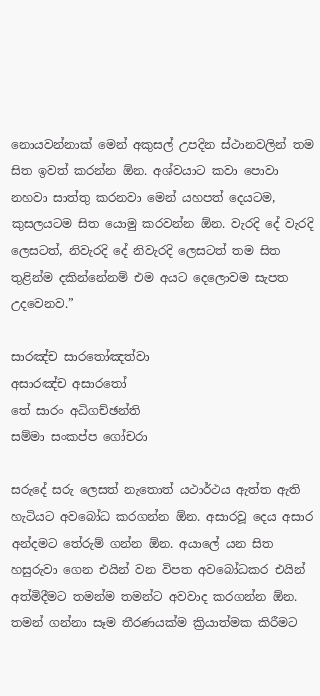නොයවන්නාක් මෙන් අකුසල් උපදින ස්ථානවලින් තම සිත ඉවත් කරන්න ඕන. අශ්වයාට කවා පොවා නහවා සාත්තු කරනවා මෙන් යහපත් දෙයටම, කුසලයටම සිත යොමු කරවන්න ඕන. වැරදි දේ වැරදි ලෙසටත්, නිවැරදි දේ නිවැරදි ලෙසටත් තම සිත තුළින්ම දකින්නේනම් එම අයට දෙලොවම සැපත උදවෙනව.”

සාරඤ්ච සාරතෝඤත්වා
අසාරඤ්ච අසාරතෝ
තේ සාරං අධිගච්ඡන්ති
සම්මා සංකප්ප ගෝචරා

සරුදේ සරු ලෙසත් නැතොත් යථාර්ථය ඇත්ත ඇති හැටියට අවබෝධ කරගන්න ඕන. අසාරවූ දෙය අසාර අන්දමට තේරුම් ගන්න ඕන. අයාලේ යන සිත හසුරුවා ගෙන එයින් වන විපත අවබෝධකර එයින් අත්මිදීමට තමන්ම තමන්ට අවවාද කරගන්න ඕන. තමන් ගන්නා සෑම තීරණයක්ම ක්‍රියාත්මක කිරීමට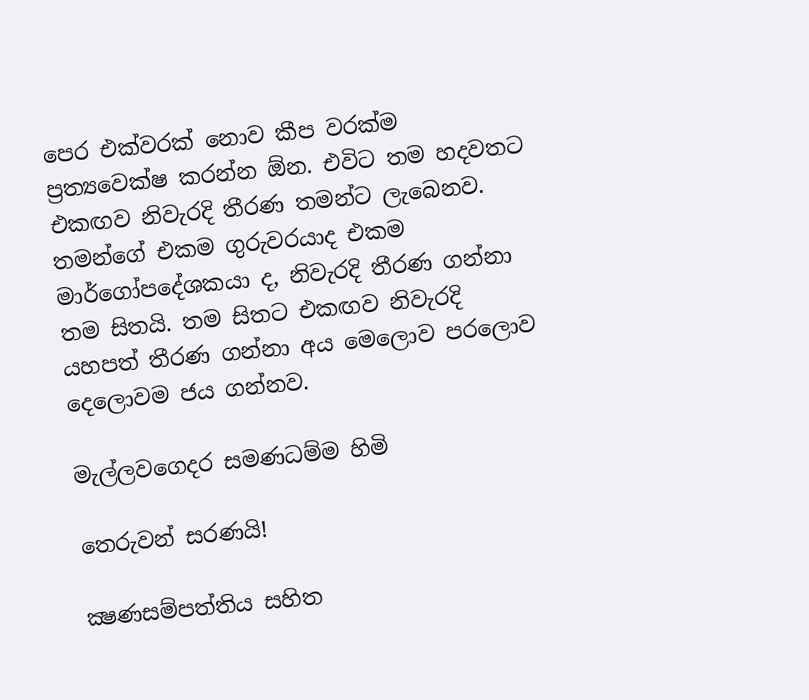පෙර එක්වරක් නොව කීප වරක්ම ප්‍රත්‍යවෙක්ෂ කරන්න ඕන. එවිට තම හදවතට එකඟව නිවැරදි තීරණ තමන්ට ලැබෙනව. තමන්ගේ එකම ගුරුවරයාද එකම මාර්ගෝපදේශකයා ද, නිවැරදි තීරණ ගන්නා තම සිතයි. තම සිතට එකඟව නිවැරදි යහපත් තීරණ ගන්නා අය මෙලොව පරලොව දෙලොවම ජය ගන්නව.

මැල්ලවගෙදර සමණධම්ම හිමි

තෙරුවන් සරණයි!

ක්‍ෂණසම්පත්තිය සහිත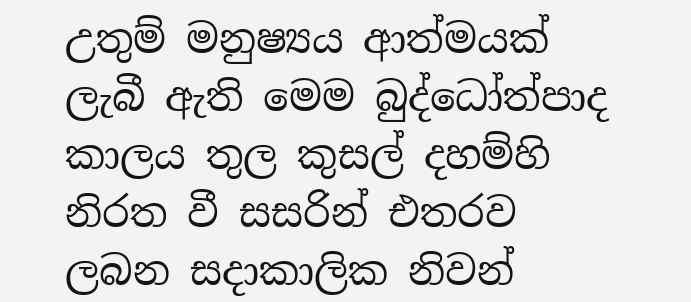උතුම් මනුෂ්‍යය ආත්මයක් ලැබී ඇති මෙම බුද්ධෝත්පාද කාලය තුල කුසල් දහම්හි නිරත වී සසරින් එතරව ලබන සදාකාලික නිවන්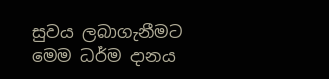සුවය ලබාගැනීමට මෙම ධර්ම දානය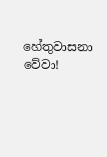හේතුවාසනා වේවා!